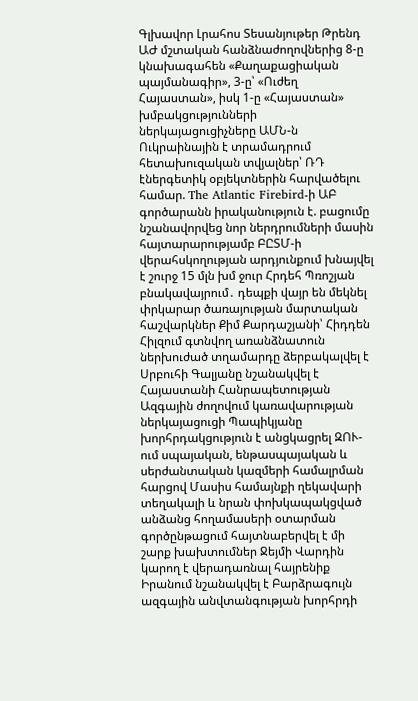Գլխավոր Լրահոս Տեսանյութեր Թրենդ
ԱԺ մշտական հանձնաժողովներից 8-ը կնախագահեն «Քաղաքացիական պայմանագիր», 3-ը՝ «Ուժեղ Հայաստան», իսկ 1-ը «Հայաստան» խմբակցությունների ներկայացուցիչները ԱՄՆ-ն Ուկրաինային է տրամադրում հետախուզական տվյալներ՝ ՌԴ էներգետիկ օբյեկտներին հարվածելու համար. The Atlantic Firebird-ի ԱԲ գործարանն իրականություն է. բացումը նշանավորվեց նոր ներդրումների մասին հայտարարությամբ ԲԸՏՄ-ի վերահսկողության արդյունքում խնայվել է շուրջ 15 մլն խմ ջուր Հրդեհ Պռոշյան բնակավայրում․ դեպքի վայր են մեկնել փրկարար ծառայության մարտական հաշվարկներ Քիմ Քարդաշյանի՝ Հիդդեն Հիլզում գտնվող առանձնատուն ներխուժած տղամարդը ձերբակալվել է Սրբուհի Գալյանը նշանակվել է Հայաստանի Հանրապետության Ազգային ժողովում կառավարության ներկայացուցի Պապիկյանը խորհրդակցություն է անցկացրել ԶՈՒ-ում սպայական, ենթասպայական և սերժանտական կազմերի համալրման հարցով Մասիս համայնքի ղեկավարի տեղակալի և նրան փոխկապակցված անձանց հողամասերի օտարման գործընթացում հայտնաբերվել է մի շարք խախտումներ Ջեյմի Վարդին կարող է վերադառնալ հայրենիք Իրանում նշանակվել է Բարձրագույն ազգային անվտանգության խորհրդի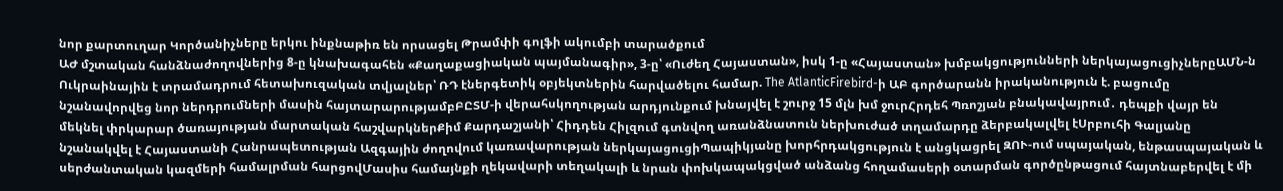նոր քարտուղար Կործանիչները երկու ինքնաթիռ են որսացել Թրամփի գոլֆի ակումբի տարածքում
ԱԺ մշտական հանձնաժողովներից 8-ը կնախագահեն «Քաղաքացիական պայմանագիր», 3-ը՝ «Ուժեղ Հայաստան», իսկ 1-ը «Հայաստան» խմբակցությունների ներկայացուցիչներըԱՄՆ-ն Ուկրաինային է տրամադրում հետախուզական տվյալներ՝ ՌԴ էներգետիկ օբյեկտներին հարվածելու համար. The AtlanticFirebird-ի ԱԲ գործարանն իրականություն է. բացումը նշանավորվեց նոր ներդրումների մասին հայտարարությամբԲԸՏՄ-ի վերահսկողության արդյունքում խնայվել է շուրջ 15 մլն խմ ջուրՀրդեհ Պռոշյան բնակավայրում․ դեպքի վայր են մեկնել փրկարար ծառայության մարտական հաշվարկներՔիմ Քարդաշյանի՝ Հիդդեն Հիլզում գտնվող առանձնատուն ներխուժած տղամարդը ձերբակալվել էՍրբուհի Գալյանը նշանակվել է Հայաստանի Հանրապետության Ազգային ժողովում կառավարության ներկայացուցիՊապիկյանը խորհրդակցություն է անցկացրել ԶՈՒ-ում սպայական, ենթասպայական և սերժանտական կազմերի համալրման հարցովՄասիս համայնքի ղեկավարի տեղակալի և նրան փոխկապակցված անձանց հողամասերի օտարման գործընթացում հայտնաբերվել է մի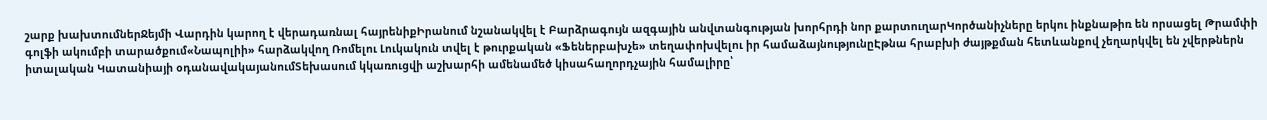շարք խախտումներՋեյմի Վարդին կարող է վերադառնալ հայրենիքԻրանում նշանակվել է Բարձրագույն ազգային անվտանգության խորհրդի նոր քարտուղարԿործանիչները երկու ինքնաթիռ են որսացել Թրամփի գոլֆի ակումբի տարածքում«Նապոլիի» հարձակվող Ռոմելու Լուկակուն տվել է թուրքական «Ֆեներբախչե» տեղափոխվելու իր համաձայնությունըԷթնա հրաբխի ժայթքման հետևանքով չեղարկվել են չվերթներն իտալական Կատանիայի օդանավակայանումՏեխասում կկառուցվի աշխարհի ամենամեծ կիսահաղորդչային համալիրը՝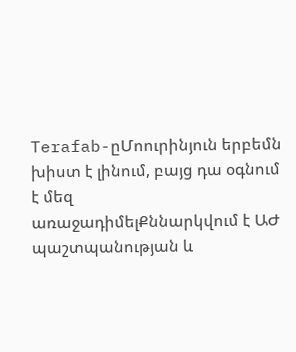Terafab-ըՄոուրինյուն երբեմն խիստ է լինում, բայց դա օգնում է մեզ առաջադիմելՔննարկվում է ԱԺ պաշտպանության և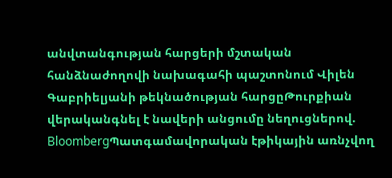անվտանգության հարցերի մշտական հանձնաժողովի նախագահի պաշտոնում Վիլեն Գաբրիելյանի թեկնածության հարցըԹուրքիան վերականգնել է նավերի անցումը նեղուցներով. BloombergՊատգամավորական էթիկային առնչվող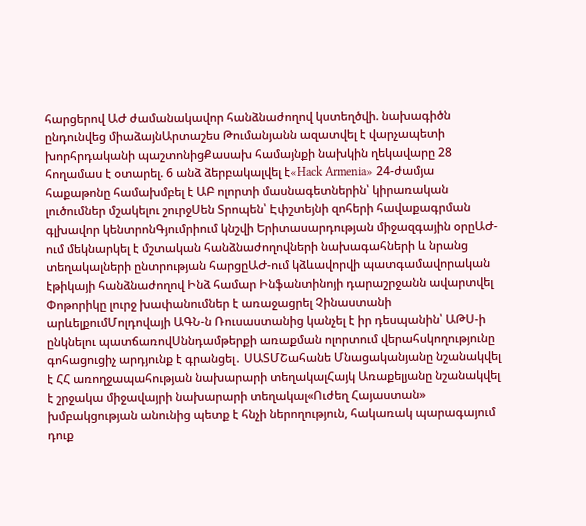հարցերով ԱԺ ժամանակավոր հանձնաժողով կստեղծվի. նախագիծն ընդունվեց միաձայնԱրտաշես Թումանյանն ազատվել է վարչապետի խորհրդականի պաշտոնիցՔասախ համայնքի նախկին ղեկավարը 28 հողամաս է օտարել. 6 անձ ձերբակալվել է«Hack Armenia» 24-ժամյա հաքաթոնը համախմբել է ԱԲ ոլորտի մասնագետներին՝ կիրառական լուծումներ մշակելու շուրջՍեն Տրոպեն՝ Էփշտեյնի զոհերի հավաքագրման գլխավոր կենտրոնԳյումրիում կնշվի Երիտասարդության միջազգային օրըԱԺ-ում մեկնարկել է մշտական հանձնաժողովների նախագահների և նրանց տեղակալների ընտրության հարցըԱԺ-ում կձևավորվի պատգամավորական էթիկայի հանձնաժողով Ինձ համար Ինֆանտինոյի դարաշրջանն ավարտվել Փոթորիկը լուրջ խափանումներ է առաջացրել Չինաստանի արևելքումՄոլդովայի ԱԳՆ-ն Ռուսաստանից կանչել է իր դեսպանին՝ ԱԹՍ-ի ընկնելու պատճառովՍննդամթերքի առաքման ոլորտում վերահսկողությունը գոհացուցիչ արդյունք է գրանցել․ ՍԱՏՄՇահանե Մնացականյանը նշանակվել է ՀՀ առողջապահության նախարարի տեղակալՀայկ Առաքելյանը նշանակվել է շրջակա միջավայրի նախարարի տեղակալ«Ուժեղ Հայաստան» խմբակցության անունից պետք է հնչի ներողություն, հակառակ պարագայում դուք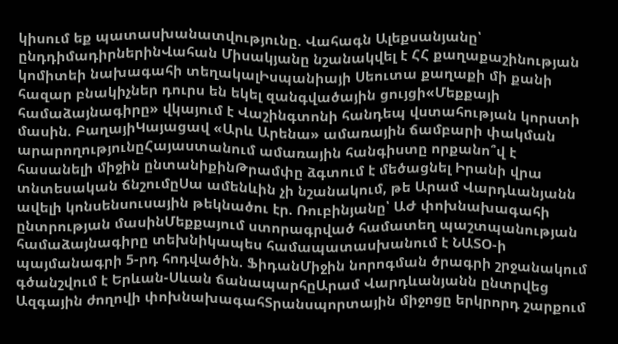կիսում եք պատասխանատվությունը. Վահագն Ալեքսանյանը՝ ընդդիմադիրներինՎահան Միսակյանը նշանակվել է ՀՀ քաղաքաշինության կոմիտեի նախագահի տեղակալԻսպանիայի Սեուտա քաղաքի մի քանի հազար բնակիչներ դուրս են եկել զանգվածային ցույցի«Մեքքայի համաձայնագիրը» վկայում է Վաշինգտոնի հանդեպ վստահության կորստի մասին. ԲաղայիԿայացավ «Արև Արենա» ամառային ճամբարի փակման արարողությունըՀայաստանում ամառային հանգիստը որքանո՞վ է հասանելի միջին ընտանիքինԹրամփը ձգտում է մեծացնել Իրանի վրա տնտեսական ճնշումըՍա ամենևին չի նշանակում, թե Արամ Վարդևանյանն ավելի կոնսենսուսային թեկնածու էր. Ռուբինյանը՝ ԱԺ փոխնախագահի ընտրության մասինՄեքքայում ստորագրված համատեղ պաշտպանության համաձայնագիրը տեխնիկապես համապատասխանում է ՆԱՏՕ-ի պայմանագրի 5-րդ հոդվածին. ՖիդանՄիջին նորոգման ծրագրի շրջանակում գծանշվում է Երևան-Սևան ճանապարհըԱրամ Վարդևանյանն ընտրվեց Ազգային ժողովի փոխնախագահՏրանսպորտային միջոցը երկրորդ շարքում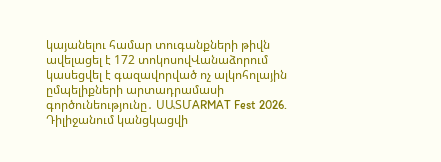կայանելու համար տուգանքների թիվն ավելացել է 172 տոկոսովՎանաձորում կասեցվել է գազավորված ոչ ալկոհոլային ըմպելիքների արտադրամասի գործունեությունը․ ՍԱՏՄARMAT Fest 2026. Դիլիջանում կանցկացվի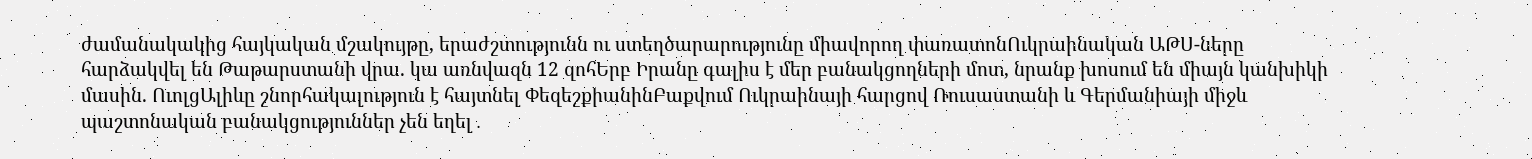ժամանակակից հայկական մշակույթը, երաժշտությունն ու ստեղծարարությունը միավորող փառատոնՈւկրաինական ԱԹՍ-ները հարձակվել են Թաթարստանի վրա. կա առնվազն 12 զոհԵրբ Իրանը գալիս է մեր բանակցողների մոտ, նրանք խոսում են միայն կանխիկի մասին. ՈւոլցԱլիևը շնորհակալություն է հայտնել ՓեզեշքիանինԲաքվում Ուկրաինայի հարցով Ռուսաստանի և Գերմանիայի միջև պաշտոնական բանակցություններ չեն եղել․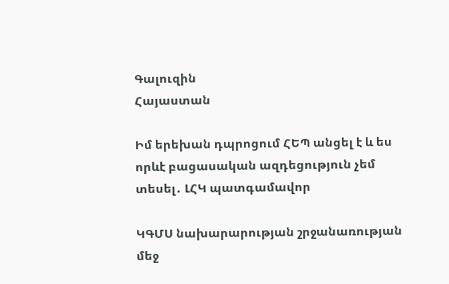Գալուզին
Հայաստան

Իմ երեխան դպրոցում ՀԵՊ անցել է և ես որևէ բացասական ազդեցություն չեմ տեսել․ ԼՀԿ պատգամավոր

ԿԳՄՍ նախարարության շրջանառության մեջ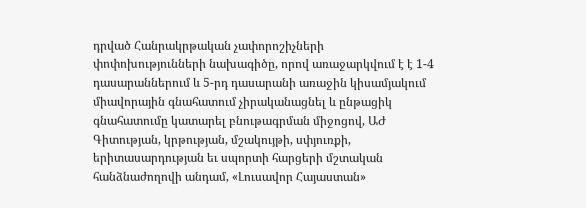դրված Հանրակրթական չափորոշիչների փոփոխությունների նախագիծը, որով առաջարկվում է է 1-4 դասարաններում և 5-րդ դասարանի առաջին կիսամյակում միավորային գնահատում չիրականացնել և ընթացիկ գնահատումը կատարել բնութագրման միջոցով, ԱԺ Գիտության, կրթության, մշակույթի, սփյուռքի, երիտասարդության եւ սպորտի հարցերի մշտական հանձնաժողովի անդամ, «Լուսավոր Հայաստան»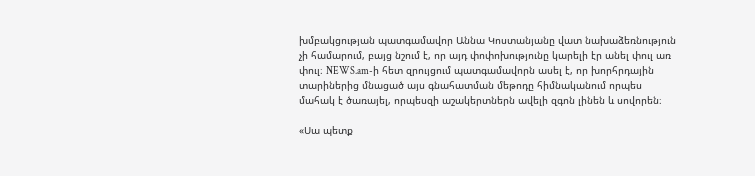խմբակցության պատգամավոր Աննա Կոստանյանը վատ նախաձեռնություն չի համարում, բայց նշում է, որ այդ փոփոխությունը կարելի էր անել փուլ առ փուլ։ NEWS.am-ի հետ զրույցում պատգամավորն ասել է, որ խորհրդային տարիներից մնացած այս գնահատման մեթոդը հիմնականում որպես մահակ է ծառայել, որպեսզի աշակերտներն ավելի զգոն լինեն և սովորեն։

«Սա պետք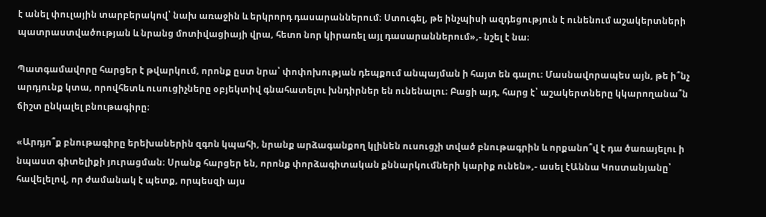է անել փուլային տարբերակով՝ նախ առաջին և երկրորդ դասարաններում։ Ստուգել, թե ինչպիսի ազդեցություն է ունենում աշակերտների պատրաստվածության և նրանց մոտիվացիայի վրա, հետո նոր կիրառել այլ դասարաններում»,- նշել է նա։

Պատգամավորը հարցեր է թվարկում, որոնք ըստ նրա՝ փոփոխության դեպքում անպայման ի հայտ են գալու։ Մասնավորապես այն, թե ի՞նչ արդյունք կտա, որովհետև ուսուցիչները օբյեկտիվ գնահատելու խնդիրներ են ունենալու։ Բացի այդ, հարց է՝ աշակերտները կկարողանա՞ն ճիշտ ընկալել բնութագիրը։

«Արդյո՞ք բնութագիրը երեխաներին զգոն կպահի, նրանք արձագանքող կլինեն ուսուցչի տված բնութագրին և որքանո՞վ է դա ծառայելու ի նպաստ գիտելիքի յուրացման։ Սրանք հարցեր են, որոնք փորձագիտական քննարկումների կարիք ունեն»,- ասել էԱննա Կոստանյանը՝ հավելելով, որ ժամանակ է պետք, որպեսզի այս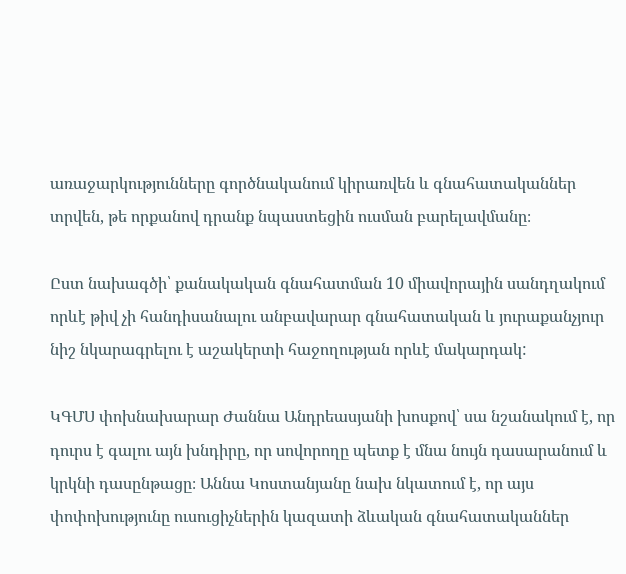առաջարկությունները գործնականում կիրառվեն և գնահատականներ տրվեն, թե որքանով դրանք նպաստեցին ուսման բարելավմանը։

Ըստ նախագծի՝ քանակական գնահատման 10 միավորային սանդղակում որևէ թիվ չի հանդիսանալու անբավարար գնահատական և յուրաքանչյուր նիշ նկարագրելու է աշակերտի հաջողության որևէ մակարդակ:

ԿԳՄՍ փոխնախարար Ժաննա Անդրեասյանի խոսքով՝ սա նշանակում է, որ դուրս է գալու այն խնդիրը, որ սովորողը պետք է մնա նույն դասարանում և կրկնի դասընթացը։ Աննա Կոստանյանը նախ նկատում է, որ այս փոփոխությունը ուսուցիչներին կազատի ձևական գնահատականներ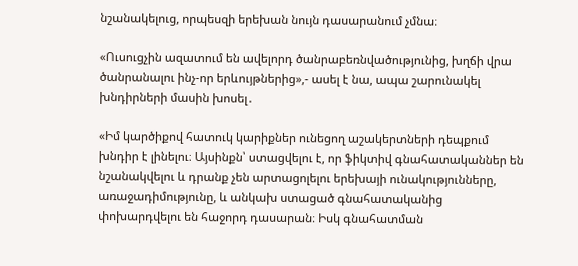նշանակելուց, որպեսզի երեխան նույն դասարանում չմնա։

«Ուսուցչին ազատում են ավելորդ ծանրաբեռնվածությունից, խղճի վրա ծանրանալու ինչ-որ երևույթներից»,- ասել է նա, ապա շարունակել խնդիրների մասին խոսել․

«Իմ կարծիքով հատուկ կարիքներ ունեցող աշակերտների դեպքում խնդիր է լինելու։ Այսինքն՝ ստացվելու է, որ ֆիկտիվ գնահատականներ են նշանակվելու և դրանք չեն արտացոլելու երեխայի ունակությունները, առաջադիմությունը, և անկախ ստացած գնահատականից փոխարդվելու են հաջորդ դասարան։ Իսկ գնահատման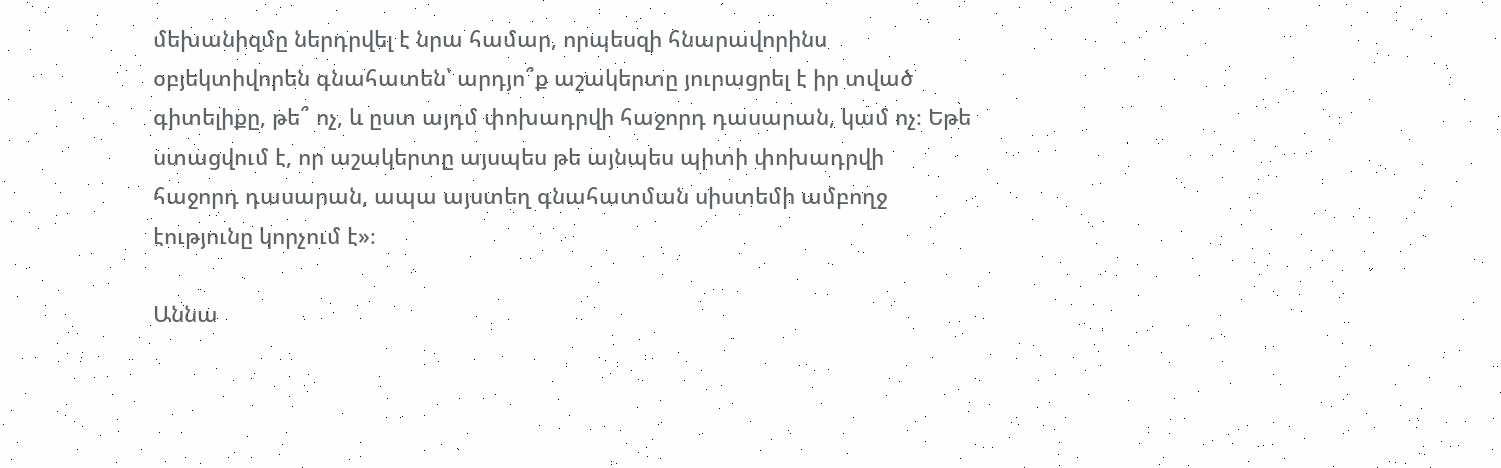մեխանիզմը ներդրվել է նրա համար, որպեսզի հնարավորինս օբյեկտիվորեն գնահատեն՝ արդյո՞ք աշակերտը յուրացրել է իր տված գիտելիքը, թե՞ ոչ, և ըստ այդմ փոխադրվի հաջորդ դասարան, կամ ոչ։ Եթե ստացվում է, որ աշակերտը այսպես թե այնպես պիտի փոխադրվի հաջորդ դասարան, ապա այստեղ գնահատման սիստեմի ամբողջ էությունը կորչում է»։

Աննա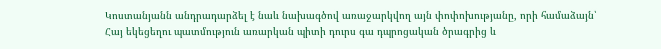Կոստանյանն անդրադարձել է նաև նախագծով առաջարկվող այն փոփոխությանը, որի համաձայն՝ Հայ եկեցեղու պատմություն առարկան պիտի դուրս գա դպրոցական ծրագրից և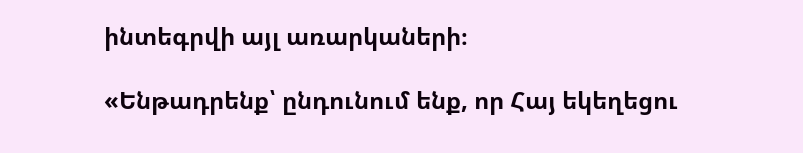ինտեգրվի այլ առարկաների։

«Ենթադրենք՝ ընդունում ենք, որ Հայ եկեղեցու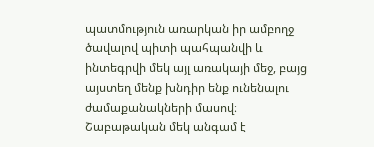պատմություն առարկան իր ամբողջ ծավալով պիտի պահպանվի և ինտեգրվի մեկ այլ առակայի մեջ, բայց այստեղ մենք խնդիր ենք ունենալու ժամաքանակների մասով։ Շաբաթական մեկ անգամ է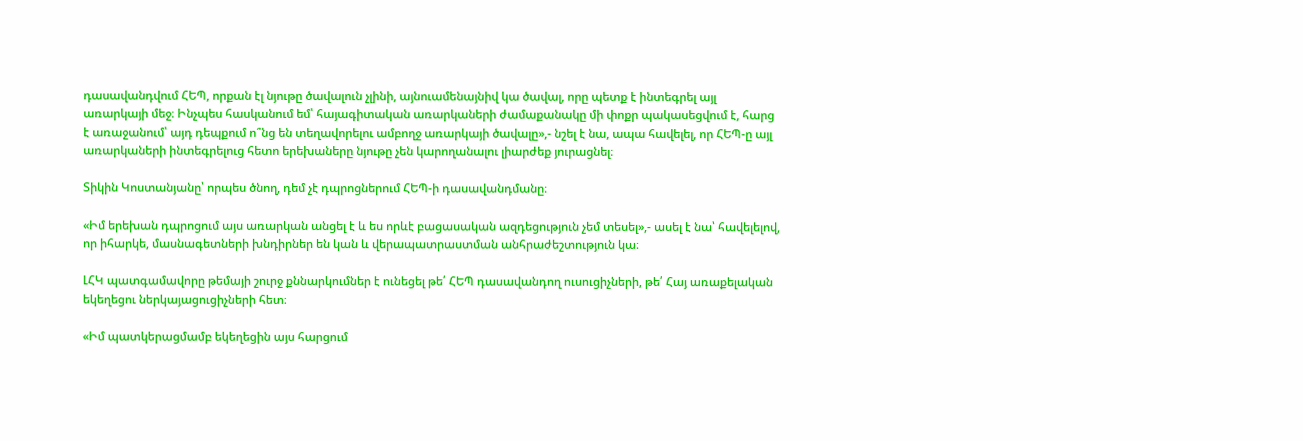դասավանդվում ՀԵՊ, որքան էլ նյութը ծավալուն չլինի, այնուամենայնիվ կա ծավալ, որը պետք է ինտեգրել այլ առարկայի մեջ։ Ինչպես հասկանում եմ՝ հայագիտական առարկաների ժամաքանակը մի փոքր պակասեցվում է, հարց է առաջանում՝ այդ դեպքում ո՞նց են տեղավորելու ամբողջ առարկայի ծավալը»,- նշել է նա, ապա հավելել, որ ՀԵՊ-ը այլ առարկաների ինտեգրելուց հետո երեխաները նյութը չեն կարողանալու լիարժեք յուրացնել։

Տիկին Կոստանյանը՝ որպես ծնող, դեմ չէ դպրոցներում ՀԵՊ-ի դասավանդմանը։

«Իմ երեխան դպրոցում այս առարկան անցել է և ես որևէ բացասական ազդեցություն չեմ տեսել»,- ասել է նա՝ հավելելով, որ իհարկե, մասնագետների խնդիրներ են կան և վերապատրաստման անհրաժեշտություն կա։

ԼՀԿ պատգամավորը թեմայի շուրջ քննարկումներ է ունեցել թե՛ ՀԵՊ դասավանդող ուսուցիչների, թե՛ Հայ առաքելական եկեղեցու ներկայացուցիչների հետ։

«Իմ պատկերացմամբ եկեղեցին այս հարցում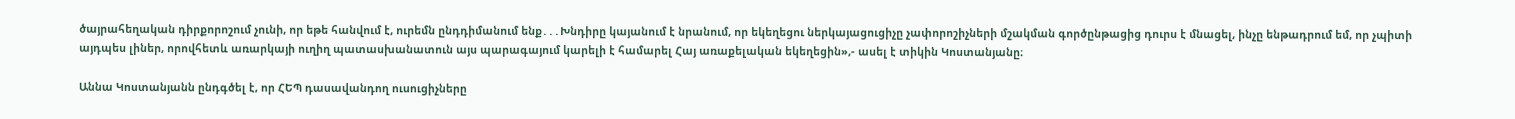ծայրահեղական դիրքորոշում չունի, որ եթե հանվում է, ուրեմն ընդդիմանում ենք․․․Խնդիրը կայանում է նրանում, որ եկեղեցու ներկայացուցիչը չափորոշիչների մշակման գործընթացից դուրս է մնացել, ինչը ենթադրում եմ, որ չպիտի այդպես լիներ, որովհետև առարկայի ուղիղ պատասխանատուն այս պարագայում կարելի է համարել Հայ առաքելական եկեղեցին»,- ասել է տիկին Կոստանյանը։

Աննա Կոստանյանն ընդգծել է, որ ՀԵՊ դասավանդող ուսուցիչները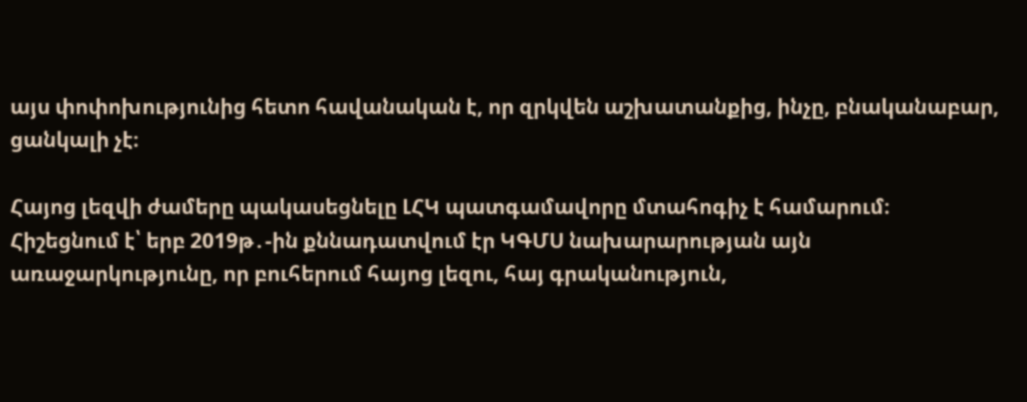այս փոփոխությունից հետո հավանական է, որ զրկվեն աշխատանքից, ինչը, բնականաբար, ցանկալի չէ։

Հայոց լեզվի ժամերը պակասեցնելը ԼՀԿ պատգամավորը մտահոգիչ է համարում։ Հիշեցնում է՝ երբ 2019թ․-ին քննադատվում էր ԿԳՄՍ նախարարության այն առաջարկությունը, որ բուհերում հայոց լեզու, հայ գրականություն,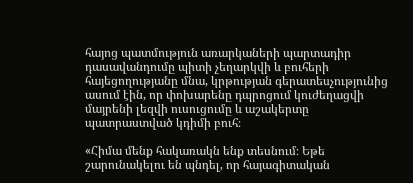հայոց պատմություն առարկաների պարտադիր դասավանդումը պիտի չեղարկվի և բուհերի հայեցողությանը մնա, կրթության գերատեսչությունից ասում էին, որ փոխարենը դպրոցում կուժեղացվի մայրենի լեզվի ուսուցումը և աշակերտը պատրաստված կդիմի բուհ։

«Հիմա մենք հակառակն ենք տեսնում։ Եթե շարունակելու են պնդել, որ հայագիտական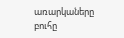առարկաները բուհը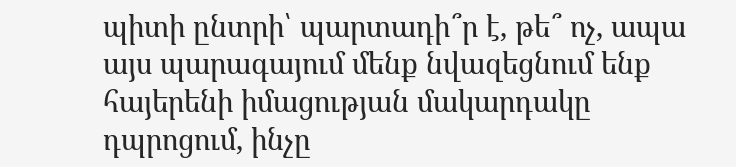պիտի ընտրի՝ պարտադի՞ր է, թե՞ ոչ, ապա այս պարագայում մենք նվազեցնում ենք հայերենի իմացության մակարդակը դպրոցում, ինչը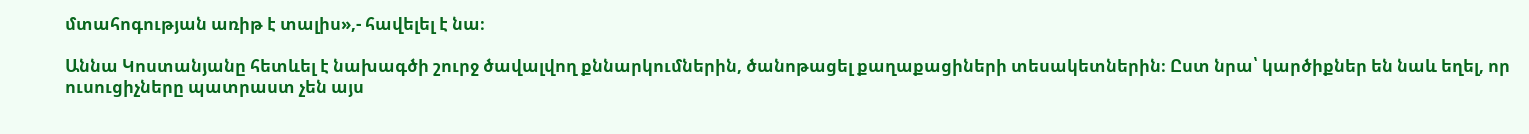մտահոգության առիթ է տալիս»,- հավելել է նա։

Աննա Կոստանյանը հետևել է նախագծի շուրջ ծավալվող քննարկումներին, ծանոթացել քաղաքացիների տեսակետներին։ Ըստ նրա՝ կարծիքներ են նաև եղել, որ ուսուցիչները պատրաստ չեն այս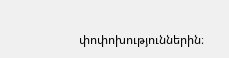փոփոխություններին։